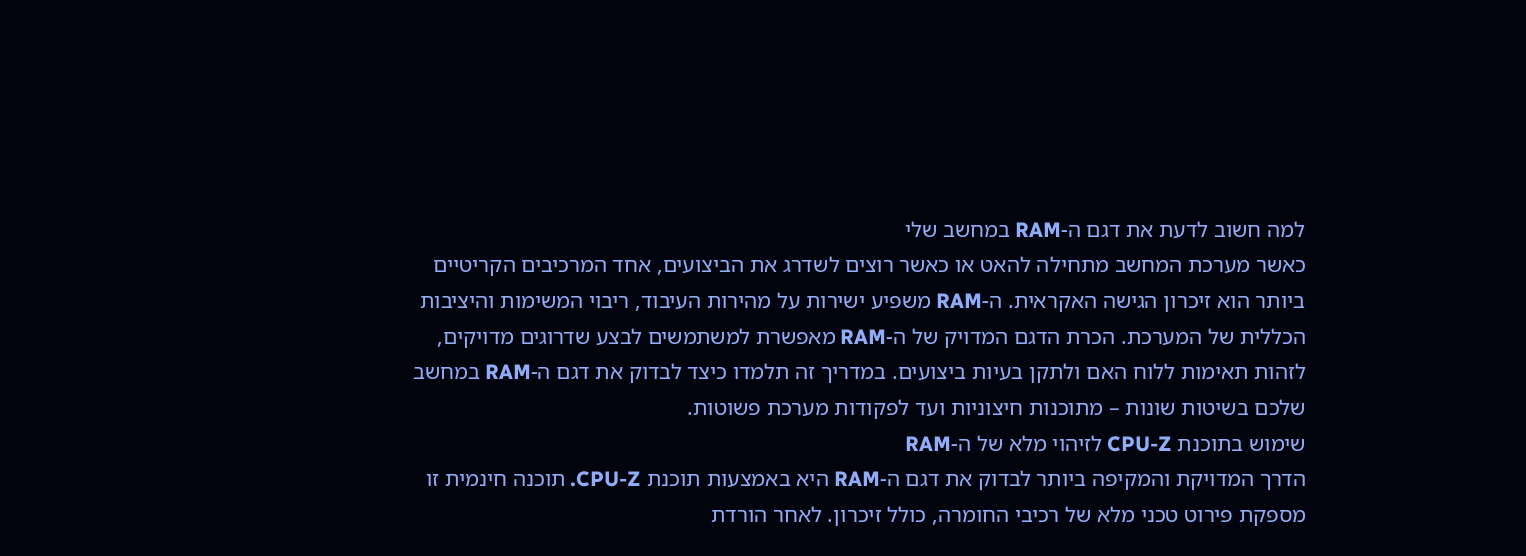למה חשוב לדעת את דגם ה-RAM במחשב שלי
כאשר מערכת המחשב מתחילה להאט או כאשר רוצים לשדרג את הביצועים, אחד המרכיבים הקריטיים ביותר הוא זיכרון הגישה האקראית. ה-RAM משפיע ישירות על מהירות העיבוד, ריבוי המשימות והיציבות הכללית של המערכת. הכרת הדגם המדויק של ה-RAM מאפשרת למשתמשים לבצע שדרוגים מדויקים, לזהות תאימות ללוח האם ולתקן בעיות ביצועים. במדריך זה תלמדו כיצד לבדוק את דגם ה-RAM במחשב שלכם בשיטות שונות – מתוכנות חיצוניות ועד לפקודות מערכת פשוטות.
שימוש בתוכנת CPU-Z לזיהוי מלא של ה-RAM
הדרך המדויקת והמקיפה ביותר לבדוק את דגם ה-RAM היא באמצעות תוכנת CPU-Z. תוכנה חינמית זו מספקת פירוט טכני מלא של רכיבי החומרה, כולל זיכרון. לאחר הורדת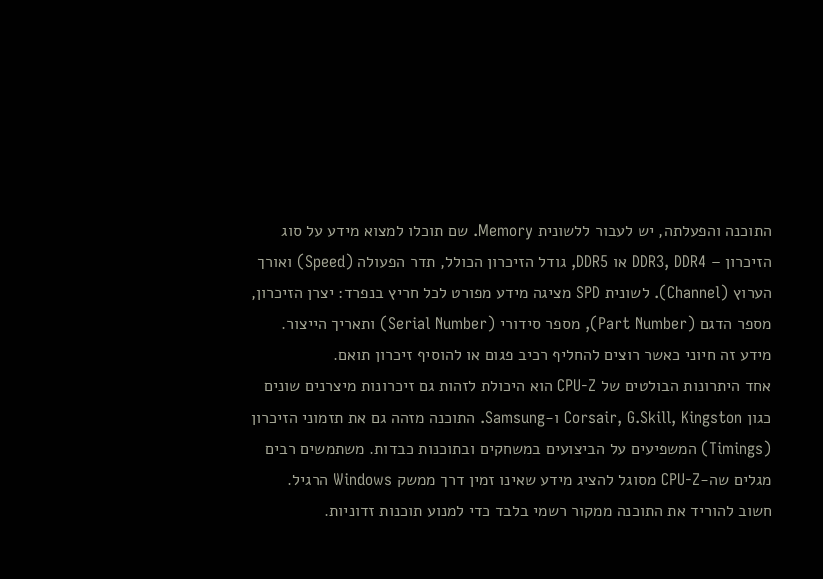התוכנה והפעלתה, יש לעבור ללשונית Memory. שם תוכלו למצוא מידע על סוג הזיכרון – DDR3, DDR4 או DDR5, גודל הזיכרון הכולל, תדר הפעולה (Speed) ואורך הערוץ (Channel). לשונית SPD מציגה מידע מפורט לכל חריץ בנפרד: יצרן הזיכרון, מספר הדגם (Part Number), מספר סידורי (Serial Number) ותאריך הייצור. מידע זה חיוני כאשר רוצים להחליף רכיב פגום או להוסיף זיכרון תואם.
אחד היתרונות הבולטים של CPU-Z הוא היכולת לזהות גם זיכרונות מיצרנים שונים כגון Corsair, G.Skill, Kingston ו-Samsung. התוכנה מזהה גם את תזמוני הזיכרון (Timings) המשפיעים על הביצועים במשחקים ובתוכנות כבדות. משתמשים רבים מגלים שה-CPU-Z מסוגל להציג מידע שאינו זמין דרך ממשק Windows הרגיל. חשוב להוריד את התוכנה ממקור רשמי בלבד כדי למנוע תוכנות זדוניות.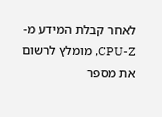לאחר קבלת המידע מ-CPU-Z, מומלץ לרשום את מספר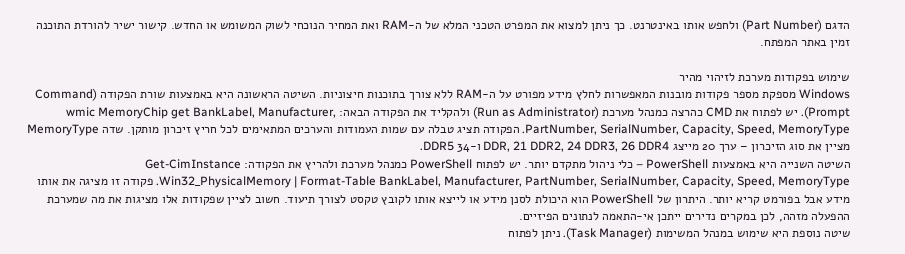הדגם (Part Number) ולחפש אותו באינטרנט. כך ניתן למצוא את המפרט הטכני המלא של ה-RAM ואת המחיר הנוכחי לשוק המשומש או החדש. קישור ישיר להורדת התוכנה זמין באתר המפתח.

שימוש בפקודות מערכת לזיהוי מהיר
Windows מספקת מספר פקודות מובנות המאפשרות לחלץ מידע מפורט על ה-RAM ללא צורך בתוכנות חיצוניות. השיטה הראשונה היא באמצעות שורת הפקודה (Command Prompt). יש לפתוח את CMD כהרצה כמנהל מערכת (Run as Administrator) ולהקליד את הפקודה הבאה: wmic MemoryChip get BankLabel, Manufacturer, PartNumber, SerialNumber, Capacity, Speed, MemoryType. הפקודה תציג טבלה עם שמות העמודות והערכים המתאימים לכל חריץ זיכרון מותקן. שדה MemoryType מציין את סוג הזיכרון – ערך 20 מייצג DDR, 21 DDR2, 24 DDR3, 26 DDR4 ו-34 DDR5.
השיטה השנייה היא באמצעות PowerShell – כלי ניהול מתקדם יותר. יש לפתוח PowerShell כמנהל מערכת ולהריץ את הפקודה: Get-CimInstance Win32_PhysicalMemory | Format-Table BankLabel, Manufacturer, PartNumber, SerialNumber, Capacity, Speed, MemoryType. פקודה זו מציגה את אותו מידע אבל בפורמט קריא יותר. היתרון של PowerShell הוא היכולת לסנן מידע או לייצא אותו לקובץ טקסט לצורך תיעוד. חשוב לציין שפקודות אלו מציגות את מה שמערכת ההפעלה מזהה, לכן במקרים נדירים ייתכן אי-התאמה לנתונים הפיזיים.
שיטה נוספת היא שימוש במנהל המשימות (Task Manager). ניתן לפתוח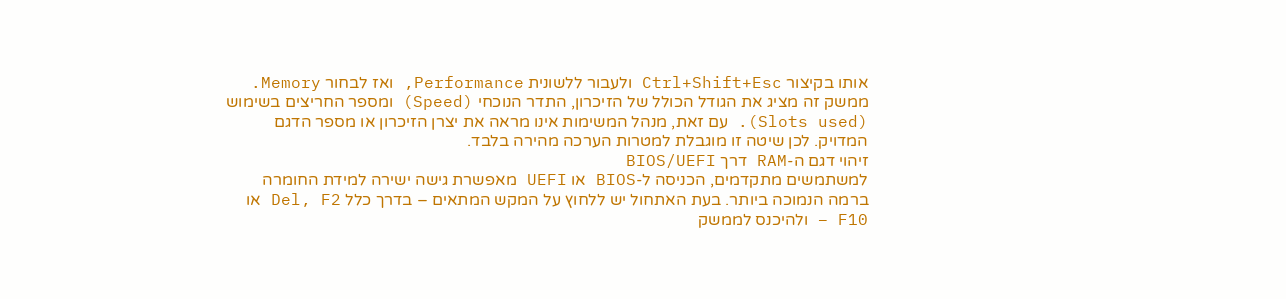אותו בקיצור Ctrl+Shift+Esc ולעבור ללשונית Performance, ואז לבחור Memory. ממשק זה מציג את הגודל הכולל של הזיכרון, התדר הנוכחי (Speed) ומספר החריצים בשימוש (Slots used). עם זאת, מנהל המשימות אינו מראה את יצרן הזיכרון או מספר הדגם המדויק. לכן שיטה זו מוגבלת למטרות הערכה מהירה בלבד.
זיהוי דגם ה-RAM דרך BIOS/UEFI
למשתמשים מתקדמים, הכניסה ל-BIOS או UEFI מאפשרת גישה ישירה למידת החומרה ברמה הנמוכה ביותר. בעת האתחול יש ללחוץ על המקש המתאים – בדרך כלל Del, F2 או F10 – ולהיכנס לממשק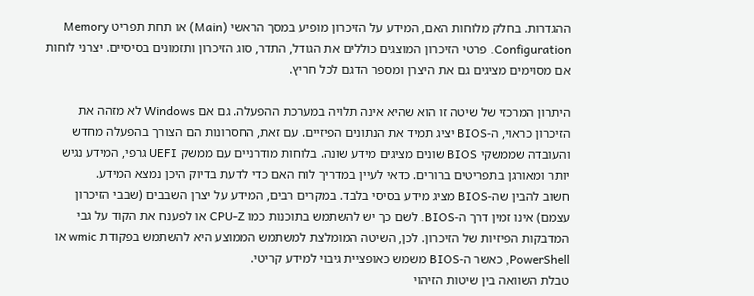ההגדרות. בחלק מלוחות האם, המידע על הזיכרון מופיע במסך הראשי (Main) או תחת תפריט Memory Configuration. פרטי הזיכרון המוצגים כוללים את הגודל, התדר, סוג הזיכרון ותזמונים בסיסיים. יצרני לוחות אם מסוימים מציגים גם את היצרן ומספר הדגם לכל חריץ.

היתרון המרכזי של שיטה זו הוא שהיא אינה תלויה במערכת ההפעלה. גם אם Windows לא מזהה את הזיכרון כראוי, ה-BIOS יציג תמיד את הנתונים הפיזיים. עם זאת, החסרונות הם הצורך בהפעלה מחדש והעובדה שממשקי BIOS שונים מציגים מידע שונה. בלוחות מודרניים עם ממשק UEFI גרפי, המידע נגיש יותר ומאורגן בתפריטים ברורים. כדאי לעיין במדריך לוח האם כדי לדעת בדיוק היכן נמצא המידע.
חשוב להבין שה-BIOS מציג מידע בסיסי בלבד. במקרים רבים, המידע על יצרן השבבים (שבבי הזיכרון עצמם) אינו זמין דרך ה-BIOS. לשם כך יש להשתמש בתוכנות כמו CPU-Z או לפענח את הקוד על גבי המדבקות הפיזיות של הזיכרון. לכן, השיטה המומלצת למשתמש הממוצע היא להשתמש בפקודת wmic או PowerShell, כאשר ה-BIOS משמש כאופציית גיבוי למידע קריטי.
טבלת השוואה בין שיטות הזיהוי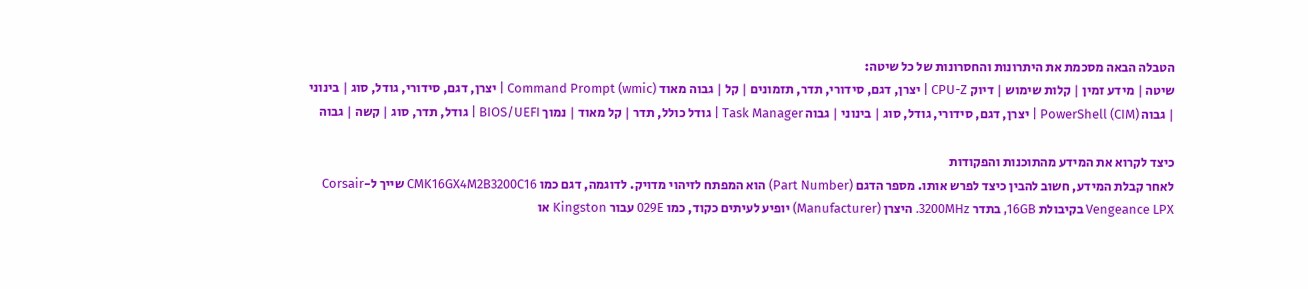הטבלה הבאה מסכמת את היתרונות והחסרונות של כל שיטה:
שיטה | מידע זמין | קלות שימוש | דיוק CPU-Z | יצרן, דגם, סידורי, תדר, תזמונים | קל | גבוה מאוד Command Prompt (wmic) | יצרן, דגם, סידורי, גודל, סוג | בינוני | גבוה PowerShell (CIM) | יצרן, דגם, סידורי, גודל, סוג | בינוני | גבוה Task Manager | גודל כולל, תדר | קל מאוד | נמוך BIOS/UEFI | גודל, תדר, סוג | קשה | גבוה

כיצד לקרוא את המידע מהתוכנות והפקודות
לאחר קבלת המידע, חשוב להבין כיצד לפרש אותו. מספר הדגם (Part Number) הוא המפתח לזיהוי מדויק. לדוגמה, דגם כמו CMK16GX4M2B3200C16 שייך ל-Corsair Vengeance LPX בקיבולת 16GB, בתדר 3200MHz. היצרן (Manufacturer) יופיע לעיתים כקוד, כמו 029E עבור Kingston או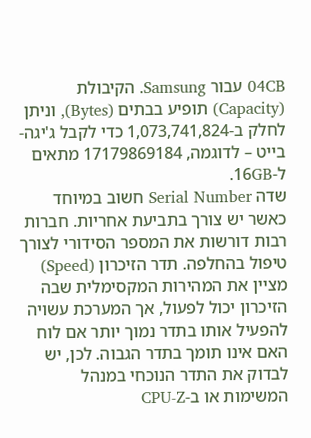04CB עבור Samsung. הקיבולת (Capacity) תופיע בבתים (Bytes), וניתן לחלק ב-1,073,741,824 כדי לקבל ג'יגה-בייט – לדוגמה, 17179869184 מתאים ל-16GB.
שדה Serial Number חשוב במיוחד כאשר יש צורך בתביעת אחריות. חברות רבות דורשות את המספר הסידורי לצורך טיפול בהחלפה. תדר הזיכרון (Speed) מציין את המהירות המקסימלית שבה הזיכרון יכול לפעול, אך המערכת עשויה להפעיל אותו בתדר נמוך יותר אם לוח האם אינו תומך בתדר הגבוה. לכן, יש לבדוק את התדר הנוכחי במנהל המשימות או ב-CPU-Z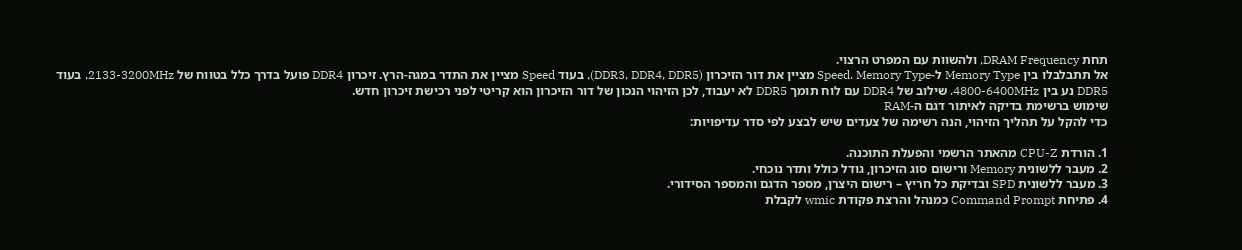תחת DRAM Frequency, ולהשוות עם המפרט הרצוי.
אל תתבלבלו בין Memory Type ל-Speed. Memory Type מציין את דור הזיכרון (DDR3, DDR4, DDR5), בעוד Speed מציין את התדר במגה-הרץ. זיכרון DDR4 פועל בדרך כלל בטווח של 2133-3200MHz, בעוד DDR5 נע בין 4800-6400MHz. שילוב של DDR4 עם לוח תומך DDR5 לא יעבוד, לכן הזיהוי הנכון של דור הזיכרון הוא קריטי לפני רכישת זיכרון חדש.
שימוש ברשימת בדיקה לאיתור דגם ה-RAM
כדי להקל על תהליך הזיהוי, הנה רשימה של צעדים שיש לבצע לפי סדר עדיפויות:

1. הורדת CPU-Z מהאתר הרשמי והפעלת התוכנה.
2. מעבר ללשונית Memory ורישום סוג הזיכרון, גודל כולל ותדר נוכחי.
3. מעבר ללשונית SPD ובדיקת כל חריץ – רישום היצרן, מספר הדגם והמספר הסידורי.
4. פתיחת Command Prompt כמנהל והרצת פקודת wmic לקבלת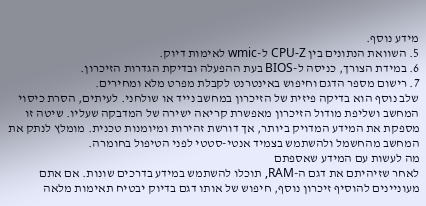מידע נוסף.
5. השוואת הנתונים בין CPU-Z ל-wmic לאימות דיוק.
6. במידת הצורך, כניסה ל-BIOS בעת ההפעלה ובדיקת הגדרות הזיכרון.
7. רישום מספר הדגם וחיפוש באינטרנט לקבלת מפרט מלא ומחירים.
שלב נוסף הוא בדיקה פיזית של הזיכרון במחשב נייד או שולחני. לעיתים, הסרת כיסוי המחשב ושליפת מודול הזיכרון מאפשרת קריאה ישירה של המדבקה שעליו. שיטה זו מספקת את המידע המדויק ביותר, אך דורשת זהירות ומיומנות טכנית. מומלץ לנתק את המחשב מהחשמל ולהשתמש בצמיד אנטי-סטטי לפני הטיפול בחומרה.
מה לעשות עם המידע שאספתם
לאחר שזיהיתם את דגם ה-RAM, תוכלו להשתמש במידע בדרכים שונות. אם אתם מעוניינים להוסיף זיכרון נוסף, חיפוש של אותו דגם בדיוק יבטיח תאימות מלאה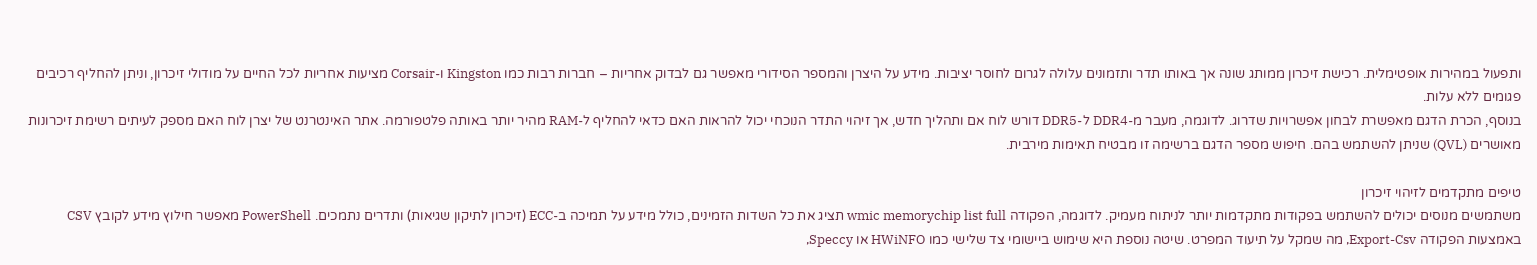ותפעול במהירות אופטימלית. רכישת זיכרון ממותג שונה אך באותו תדר ותזמונים עלולה לגרום לחוסר יציבות. מידע על היצרן והמספר הסידורי מאפשר גם לבדוק אחריות – חברות רבות כמו Kingston ו-Corsair מציעות אחריות לכל החיים על מודולי זיכרון, וניתן להחליף רכיבים פגומים ללא עלות.
בנוסף, הכרת הדגם מאפשרת לבחון אפשרויות שדרוג. לדוגמה, מעבר מ-DDR4 ל-DDR5 דורש לוח אם ותהליך חדש, אך זיהוי התדר הנוכחי יכול להראות האם כדאי להחליף ל-RAM מהיר יותר באותה פלטפורמה. אתר האינטרנט של יצרן לוח האם מספק לעיתים רשימת זיכרונות מאושרים (QVL) שניתן להשתמש בהם. חיפוש מספר הדגם ברשימה זו מבטיח תאימות מירבית.

טיפים מתקדמים לזיהוי זיכרון
משתמשים מנוסים יכולים להשתמש בפקודות מתקדמות יותר לניתוח מעמיק. לדוגמה, הפקודה wmic memorychip list full תציג את כל השדות הזמינים, כולל מידע על תמיכה ב-ECC (זיכרון לתיקון שגיאות) ותדרים נתמכים. PowerShell מאפשר חילוץ מידע לקובץ CSV באמצעות הפקודה Export-Csv, מה שמקל על תיעוד המפרט. שיטה נוספת היא שימוש ביישומי צד שלישי כמו HWiNFO או Speccy,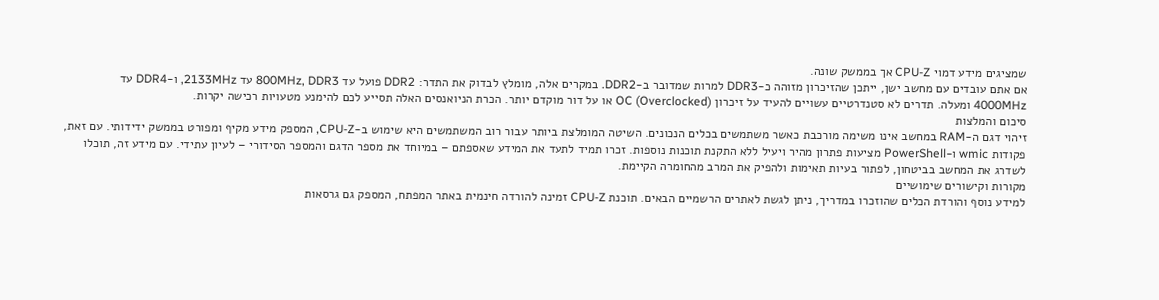שמציגים מידע דמוי CPU-Z אך בממשק שונה.
אם אתם עובדים עם מחשב ישן, ייתכן שהזיכרון מזוהה כ-DDR3 למרות שמדובר ב-DDR2. במקרים אלה, מומלץ לבדוק את התדר: DDR2 פועל עד 800MHz, DDR3 עד 2133MHz, ו-DDR4 עד 4000MHz ומעלה. תדרים לא סטנדרטיים עשויים להעיד על זיכרון OC (Overclocked) או על דור מוקדם יותר. הכרת הניואנסים האלה תסייע לכם להימנע מטעויות רכישה יקרות.
סיכום והמלצות
זיהוי דגם ה-RAM במחשב אינו משימה מורכבת כאשר משתמשים בכלים הנכונים. השיטה המומלצת ביותר עבור רוב המשתמשים היא שימוש ב-CPU-Z, המספק מידע מקיף ומפורט בממשק ידידותי. עם זאת, פקודות wmic ו-PowerShell מציעות פתרון מהיר ויעיל ללא התקנת תוכנות נוספות. זכרו תמיד לתעד את המידע שאספתם – במיוחד את מספר הדגם והמספר הסידורי – לעיון עתידי. עם מידע זה, תוכלו לשדרג את המחשב בביטחון, לפתור בעיות תאימות ולהפיק את המרב מהחומרה הקיימת.
מקורות וקישורים שימושיים
למידע נוסף והורדת הכלים שהוזכרו במדריך, ניתן לגשת לאתרים הרשמיים הבאים. תוכנת CPU-Z זמינה להורדה חינמית באתר המפתח, המספק גם גרסאות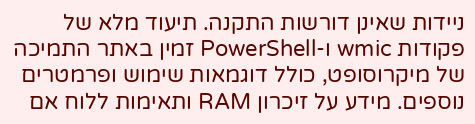ניידות שאינן דורשות התקנה. תיעוד מלא של פקודות wmic ו-PowerShell זמין באתר התמיכה של מיקרוסופט, כולל דוגמאות שימוש ופרמטרים נוספים. מידע על זיכרון RAM ותאימות ללוח אם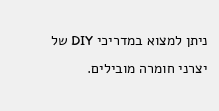ניתן למצוא במדריכי DIY של יצרני חומרה מובילים.